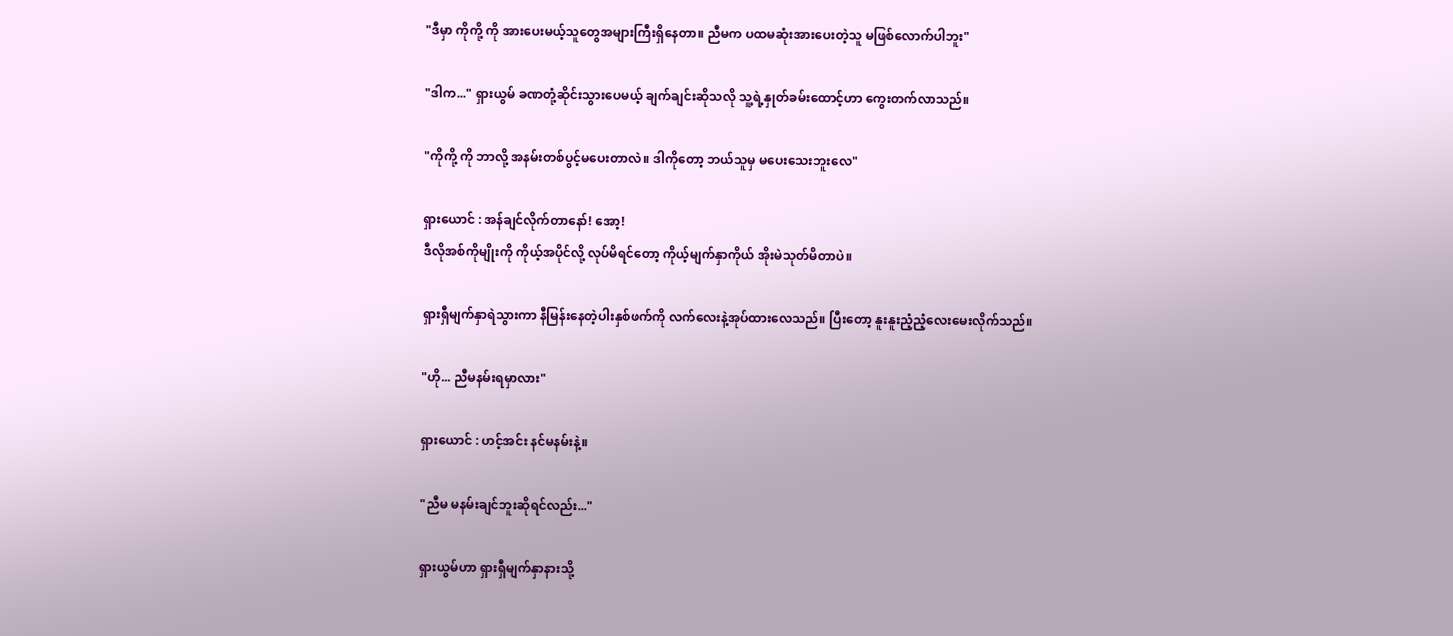"ဒီမှာ ကိုကို့ ကို အားပေးမယ့်သူတွေအများကြီးရှိနေတာ။ ညီမက ပထမဆုံးအားပေးတဲ့သူ မဖြစ်လောက်ပါဘူး"

"ဒါက..." ရှားယွမ် ခဏတုံ့ဆိုင်းသွားပေမယ့် ချက်ချင်းဆိုသလို သူ့ရဲ့နှုတ်ခမ်းထောင့်ဟာ ကွေးတက်လာသည်။

"ကိုကို့ ကို ဘာလို့ အနမ်းတစ်ပွင့်မပေးတာလဲ။ ဒါကိုတော့ ဘယ်သူမှ မပေးသေးဘူးလေ"

ရှားယောင် : အန်ချင်လိုက်တာနော်! အော့!
ဒီလိုအစ်ကိုမျိုးကို ကိုယ့်အပိုင်လို့ လုပ်မိရင်တော့ ကိုယ့်မျက်နှာကိုယ် အိုးမဲသုတ်မိတာပဲ။

ရှားရှီမျက်နှာရဲသွားကာ နီမြန်းနေတဲ့ပါးနှစ်ဖက်ကို လက်လေးနဲ့အုပ်ထားလေသည်။ ပြီးတော့ နူးနူးညံ့ညံ့လေးမေးလိုက်သည်။

"ဟို... ညီမနမ်းရမှာလား"

ရှားယောင် : ဟင့်အင်း နင်မနမ်းနဲ့။

"ညီမ မနမ်းချင်ဘူးဆိုရင်လည်း..."

ရှားယွမ်ဟာ ရှားရှီမျက်နှာနားသို့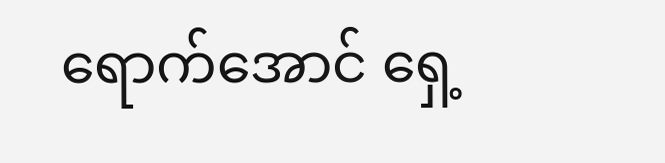ရောက်အောင် ရှေ့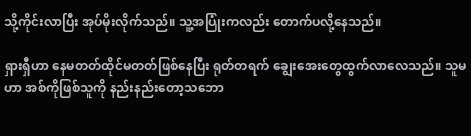သို့ကိုင်းလာပြီး အုပ်မိုးလိုက်သည်။ သူ့အပြုံးကလည်း တောက်ပလို့နေသည်။

ရှားရှီဟာ နေမတတ်ထိုင်မတတ်ဖြစ်နေပြီး ရုတ်တရက် ချွေးအေးတွေထွက်လာလေသည်။ သူမဟာ အစ်ကိုဖြစ်သူကို နည်းနည်းတော့သဘော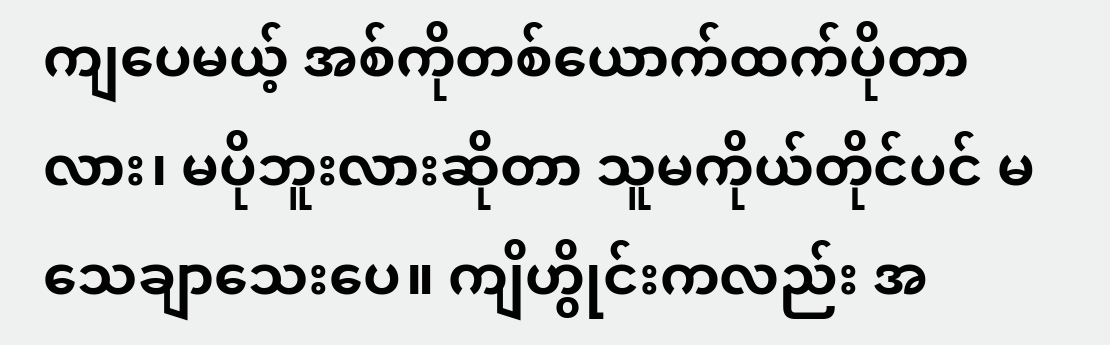ကျပေမယ့် အစ်ကိုတစ်ယောက်ထက်ပိုတာလား၊ မပိုဘူးလားဆိုတာ သူမကိုယ်တိုင်ပင် မသေချာသေးပေ။ ကျိဟွိုင်းကလည်း အ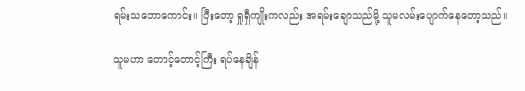ရမ်းသဘောကောင်း။ ပြီးတော့ ရှုရှီကျိုးကလည်း အရမ်းချောသည်မို့ သူမလမ်းပျောက်နေတော့သည်။

သူမဟာ တောင့်တောင့်ကြီး ရပ်နေချိန်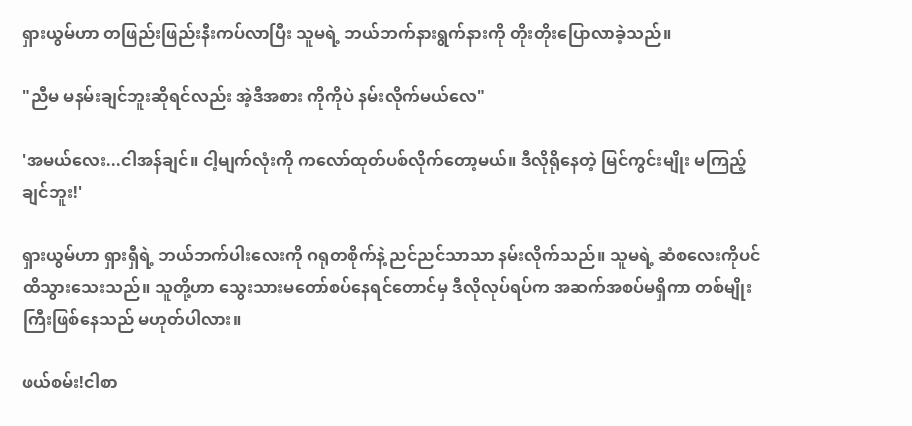ရှားယွမ်ဟာ တဖြည်းဖြည်းနီးကပ်လာပြီး သူမရဲ့ ဘယ်ဘက်နားရွက်နားကို တိုးတိုးပြောလာခဲ့သည်။

"ညီမ မနမ်းချင်ဘူးဆိုရင်လည်း အဲ့ဒီအစား ကိုကိုပဲ နမ်းလိုက်မယ်လေ"

'အမယ်လေး...ငါအန်ချင်။ ငါ့မျက်လုံးကို ကလော်ထုတ်ပစ်လိုက်တော့မယ်။ ဒီလိုရိုနေတဲ့ မြင်ကွင်းမျိုး မကြည့်ချင်ဘူး!'

ရှားယွမ်ဟာ ရှားရှီရဲ့ ဘယ်ဘက်ပါးလေးကို ဂရုတစိုက်နဲ့ ညင်ညင်သာသာ နမ်းလိုက်သည်။ သူမရဲ့ ဆံစလေးကိုပင် ထိသွားသေးသည်။ သူတို့ဟာ သွေးသားမတော်စပ်နေရင်တောင်မှ ဒီလိုလုပ်ရပ်က အဆက်အစပ်မရှိကာ တစ်မျိုးကြီးဖြစ်နေသည် မဟုတ်ပါလား။

ဖယ်စမ်း!ငါစာ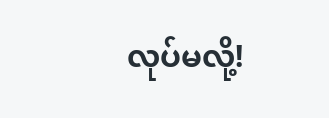လုပ်မလို့!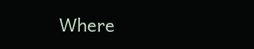Where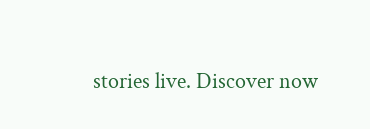stories live. Discover now